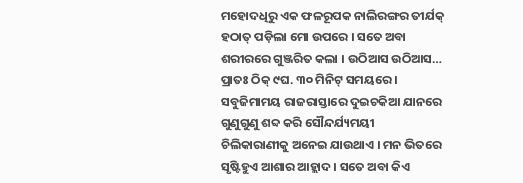ମହୋଦଧିରୁ ଏକ ଫଳରୂପକ ନାଲିରଙ୍ଗର ତୀର୍ଯକ୍ ହଠାତ୍ ପଡ଼ିଲା ମୋ ଉପରେ । ସତେ ଅବା ଶରୀରରେ ଗୁଞ୍ଜରିତ କଲା । ଉଠିଆସ ଉଠିଆସ… ପ୍ରାତଃ ଠିକ୍ ୯ଘ. ୩୦ ମିନିଟ୍ ସମୟରେ । ସବୁଜିମାମୟ ରାଜରାସ୍ତାରେ ଦୁଇଚକିଆ ଯାନରେ ଗୁଣୁଗୁଣୁ ଶବ୍ଦ କରି ସୌନ୍ଦର୍ଯ୍ୟମୟୀ ଚିଲିକାରାଣୀକୁ ଅନେଇ ଯାଉଥାଏ । ମନ ଭିତରେ ସୃଷ୍ଟିହୁଏ ଆଶାର ଆହ୍ଲାଦ । ସତେ ଅବା କିଏ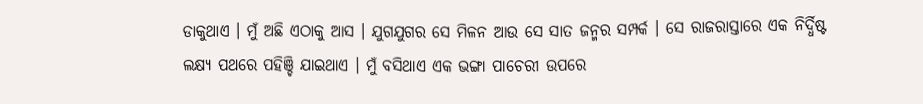ଡାକୁଥାଏ । ମୁଁ ଅଛି ଏଠାକୁ ଆସ । ଯୁଗଯୁଗର ସେ ମିଳନ ଆଉ ସେ ସାତ ଜନ୍ମର ସମ୍ପର୍କ । ସେ ରାଜରାସ୍ତାରେ ଏକ ନିର୍ଦ୍ଧିଷ୍ଟ ଲକ୍ଷ୍ୟ ପଥରେ ପହିଞ୍ଚି ଯାଇଥାଏ । ମୁଁ ବସିଥାଏ ଏକ ଭଙ୍ଗା ପାଚେରୀ ଉପରେ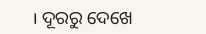। ଦୂରରୁ ଦେଖେ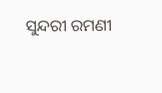ସୁନ୍ଦରୀ ରମଣୀ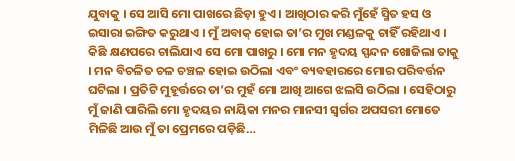ଯୁବାକୁ । ସେ ଆସି ମୋ ପାଖରେ ଛିଡ଼ା ହୁଏ । ଆଖିଠାର କରି ମୁଁହେଁ ସ୍ମିତ ହସ ଓ ଇସାରା ଇଙ୍ଗିତ କରୁଥାଏ । ମୁଁ ଅବାକ୍ ହୋଇ ତା’ର ମୁଖ ମଣ୍ଡଳକୁ ଚାହିଁ ରହିଥାଏ । କିଛି କ୍ଷଣପରେ ଚାଲିଯାଏ ସେ ମୋ ପାଖରୁ । ମୋ ମନ ହୃଦୟ ସ୍ପନ୍ଦନ ଖୋଜିଲା ତାକୁ । ମନ ବିଚଳିତ ଚଳ ଚଞ୍ଚଳ ହୋଇ ଉଠିଲା ଏବଂ ବ୍ୟବହାରରେ ମୋର ପରିବର୍ତ୍ତନ ଘଟିଲା । ପ୍ରତିଟି ମୁହୂର୍ତ୍ତରେ ତା’ର ମୁହଁ ମୋ ଆଖି ଆଗେ ଝଲସି ଉଠିଲା । ସେହିଠାରୁ ମୁଁ ଜାଣି ପାରିଲି ମୋ ହୃଦୟର ନାୟିକା ମନର ମାନସୀ ସ୍ଵର୍ଗର ଅପସରୀ ମୋତେ ମିଳିଛି ଆଉ ମୁଁ ତା ପ୍ରେମରେ ପଡ଼ିଛି…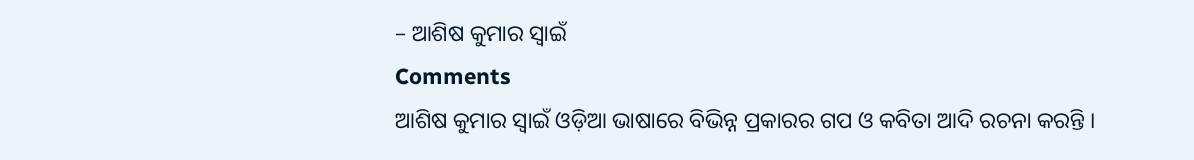– ଆଶିଷ କୁମାର ସ୍ୱାଇଁ
Comments
ଆଶିଷ କୁମାର ସ୍ୱାଇଁ ଓଡ଼ିଆ ଭାଷାରେ ବିଭିନ୍ନ ପ୍ରକାରର ଗପ ଓ କବିତା ଆଦି ରଚନା କରନ୍ତି ।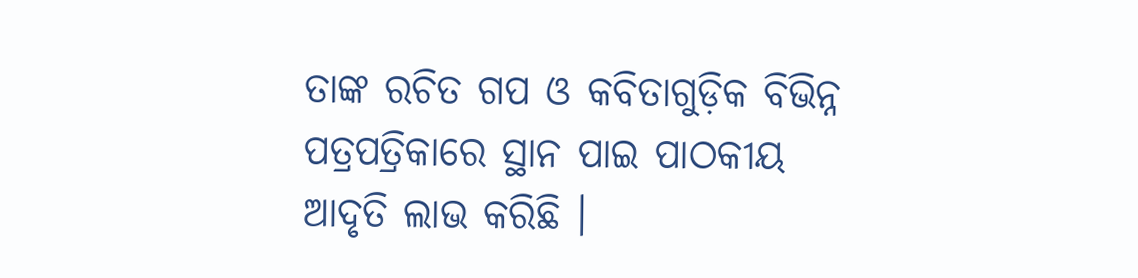ତାଙ୍କ ରଚିତ ଗପ ଓ କବିତାଗୁଡ଼ିକ ବିଭିନ୍ନ ପତ୍ରପତ୍ରିକାରେ ସ୍ଥାନ ପାଇ ପାଠକୀୟ ଆଦୃତି ଲାଭ କରିଛି ।